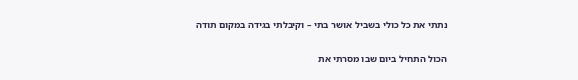נתתי את כל כולי בשביל אושר בתי – וקיבלתי בגידה במקום תודה

הכול התחיל ביום שבו מסרתי את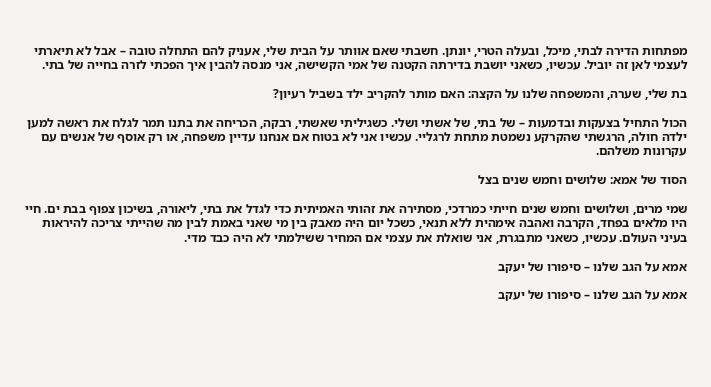מפתחות הדירה לבתי, מיכל, ובעלה הטרי, יונתן. חשבתי שאם אוותר על הבית שלי, אעניק להם התחלה טובה – אבל לא תיארתי לעצמי לאן זה יוביל. עכשיו, כשאני יושבת בדירתה הקטנה של אמי הקשישה, אני מנסה להבין איך הפכתי לזרה בחייה של בתי.

בת שלי, שערה, והמשפחה שלנו על הקצה: האם מותר להקריב ילד בשביל רעיון?

הכול התחיל בצעקות ובדמעות – של בתי, של אשתי ושלי. כשגיליתי שאשתי, רבקה, הכריחה את בתנו תמר לגלח את ראשה למען ילדה חולה, הרגשתי שהקרקע נשמטת מתחת לרגליי. עכשיו אני לא בטוח אם אנחנו עדיין משפחה, או רק אוסף של אנשים עם עקרונות משלהם.

הסוד של אמא: שלושים וחמש שנים בצל

שמי מרים, ושלושים וחמש שנים חייתי כמרדכי, מסתירה את זהותי האמיתית כדי לגדל את בתי, ליאורה, בשיכון צפוף בבת ים. חיי היו מלאים בפחד, הקרבה ואהבה אימהית ללא תנאי, כשכל יום היה מאבק בין מי שאני באמת לבין מה שהייתי צריכה להיראות בעיני העולם. עכשיו, כשאני מתבגרת, אני שואלת את עצמי אם המחיר ששילמתי לא היה כבד מדי.

אמא על הגב שלנו – סיפורו של יעקב

אמא על הגב שלנו – סיפורו של יעקב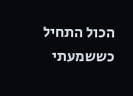הכול התחיל כששמעתי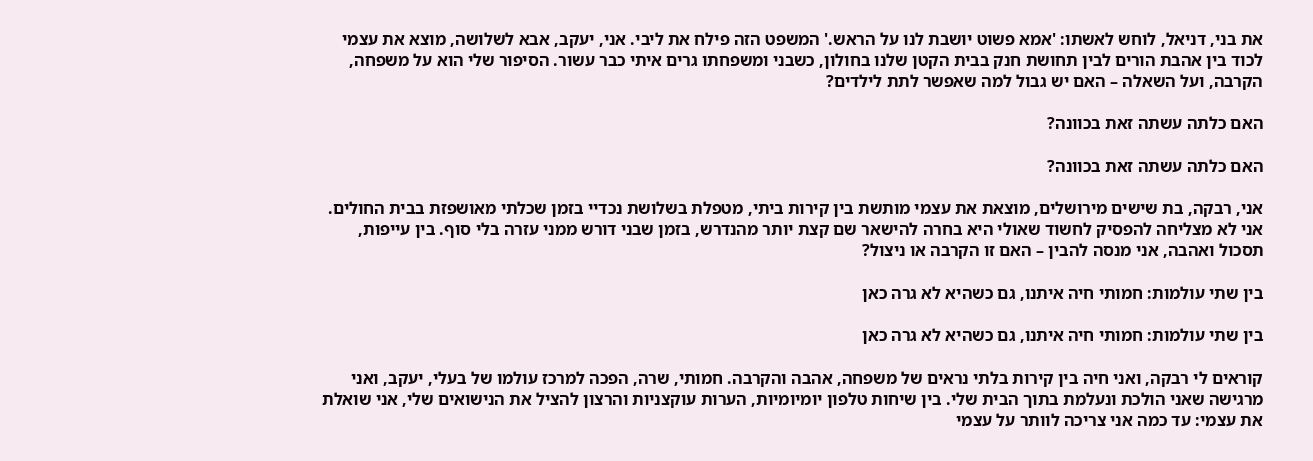את בני, דניאל, לוחש לאשתו: 'אמא פשוט יושבת לנו על הראש.' המשפט הזה פילח את ליבי. אני, יעקב, אבא לשלושה, מוצא את עצמי לכוד בין אהבת הורים לבין תחושת חנק בבית הקטן שלנו בחולון, כשבני ומשפחתו גרים איתי כבר עשור. הסיפור שלי הוא על משפחה, הקרבה, ועל השאלה – האם יש גבול למה שאפשר לתת לילדים?

האם כלתה עשתה זאת בכוונה?

האם כלתה עשתה זאת בכוונה?

אני, רבקה, בת שישים מירושלים, מוצאת את עצמי מותשת בין קירות ביתי, מטפלת בשלושת נכדיי בזמן שכלתי מאושפזת בבית החולים. אני לא מצליחה להפסיק לחשוד שאולי היא בחרה להישאר שם קצת יותר מהנדרש, בזמן שבני דורש ממני עזרה בלי סוף. בין עייפות, תסכול ואהבה, אני מנסה להבין – האם זו הקרבה או ניצול?

בין שתי עולמות: חמותי חיה איתנו, גם כשהיא לא גרה כאן

בין שתי עולמות: חמותי חיה איתנו, גם כשהיא לא גרה כאן

קוראים לי רבקה, ואני חיה בין קירות בלתי נראים של משפחה, אהבה והקרבה. חמותי, שרה, הפכה למרכז עולמו של בעלי, יעקב, ואני מרגישה שאני הולכת ונעלמת בתוך הבית שלי. בין שיחות טלפון יומיומיות, הערות עוקצניות והרצון להציל את הנישואים שלי, אני שואלת את עצמי: עד כמה אני צריכה לוותר על עצמי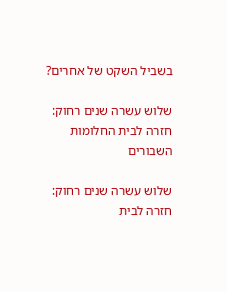בשביל השקט של אחרים?

שלוש עשרה שנים רחוק: חזרה לבית החלומות השבורים

שלוש עשרה שנים רחוק: חזרה לבית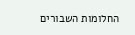החלומות השבורים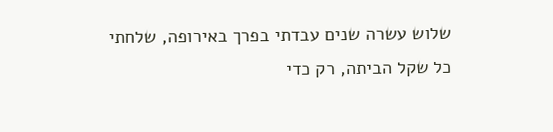שלוש עשרה שנים עבדתי בפרך באירופה, שלחתי כל שקל הביתה, רק כדי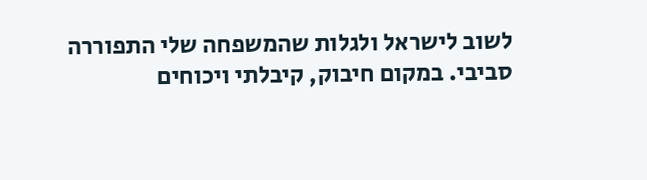לשוב לישראל ולגלות שהמשפחה שלי התפוררה סביבי. במקום חיבוק, קיבלתי ויכוחים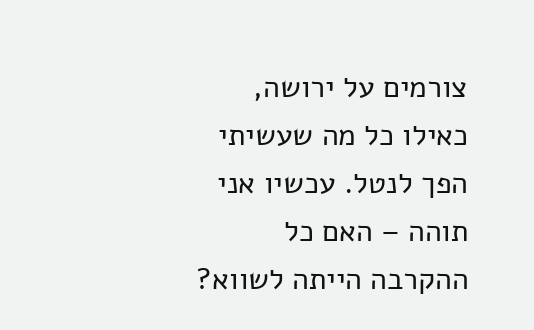צורמים על ירושה, כאילו כל מה שעשיתי הפך לנטל. עכשיו אני תוהה – האם כל ההקרבה הייתה לשווא?